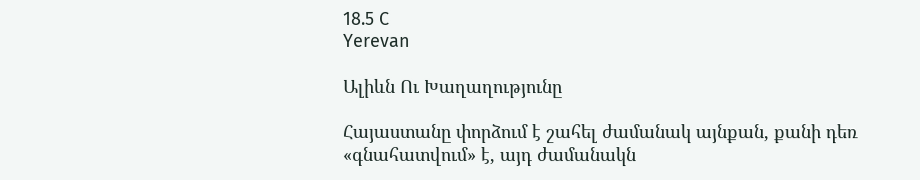18.5 C
Yerevan

Ալիևն Ու Խաղաղությունը

Հայաստանը փորձում է շահել ժամանակ այնքան, քանի դեռ «գնահատվում» է, այդ ժամանակն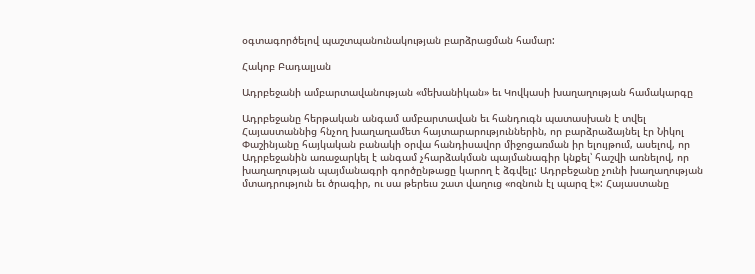օգտագործելով պաշտպանունակության բարձրացման համար:

Հակոբ Բադալյան

Ադրբեջանի ամբարտավանության «մեխանիկան» եւ Կովկասի խաղաղության համակարգը

Ադրբեջանը հերթական անգամ ամբարտավան եւ հանդուգն պատասխան է տվել Հայաստաննից հնչող խաղաղամետ հայտարարություններին, որ բարձրաձայնել էր Նիկոլ Փաշինյանը հայկական բանակի օրվա հանդիսավոր միջոցառման իր ելույթում, ասելով, որ Ադրբեջանին առաջարկել է անգամ չհարձակման պայմանագիր կնքել՝ հաշվի առնելով, որ խաղաղության պայմանագրի գործընթացը կարող է ձգվելլ: Ադրբեջանը չունի խաղաղության մտադրություն եւ ծրագիր, ու սա թերեւս շատ վաղուց «ոզնուն էլ պարզ է»: Հայաստանը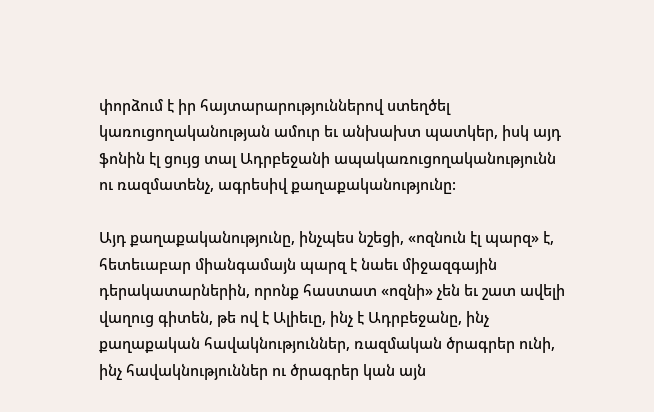փորձում է իր հայտարարություններով ստեղծել կառուցողականության ամուր եւ անխախտ պատկեր, իսկ այդ ֆոնին էլ ցույց տալ Ադրբեջանի ապակառուցողականությունն ու ռազմատենչ, ագրեսիվ քաղաքականությունը:

Այդ քաղաքականությունը, ինչպես նշեցի, «ոզնուն էլ պարզ» է, հետեւաբար միանգամայն պարզ է նաեւ միջազգային դերակատարներին, որոնք հաստատ «ոզնի» չեն եւ շատ ավելի վաղուց գիտեն, թե ով է Ալիեւը, ինչ է Ադրբեջանը, ինչ քաղաքական հավակնություններ, ռազմական ծրագրեր ունի, ինչ հավակնություններ ու ծրագրեր կան այն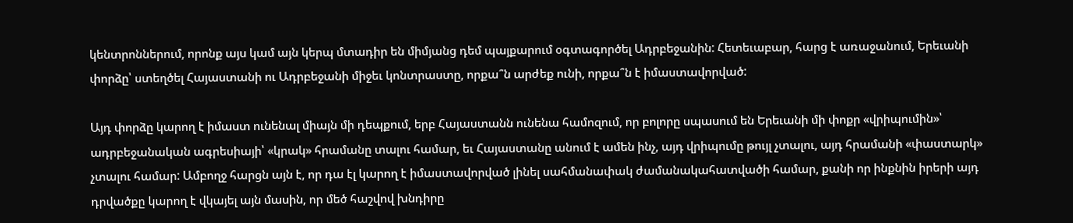կենտրոններում, որոնք այս կամ այն կերպ մտադիր են միմյանց դեմ պայքարում օգտագործել Ադրբեջանին: Հետեւաբար, հարց է առաջանում, Երեւանի փորձը՝ ստեղծել Հայաստանի ու Ադրբեջանի միջեւ կոնտրաստը, որքա՞ն արժեք ունի, որքա՞ն է իմաստավորված:

Այդ փորձը կարող է իմաստ ունենալ միայն մի դեպքում, երբ Հայաստանն ունենա համոզում, որ բոլորը սպասում են Երեւանի մի փոքր «վրիպումին»՝ ադրբեջանական ագրեսիայի՝ «կրակ» հրամանը տալու համար, եւ Հայաստանը անում է ամեն ինչ, այդ վրիպումը թույլ չտալու, այդ հրամանի «փաստարկ» չտալու համար: Ամբողջ հարցն այն է, որ դա էլ կարող է իմաստավորված լինել սահմանափակ ժամանակահատվածի համար, քանի որ ինքնին իրերի այդ դրվածքը կարող է վկայել այն մասին, որ մեծ հաշվով խնդիրը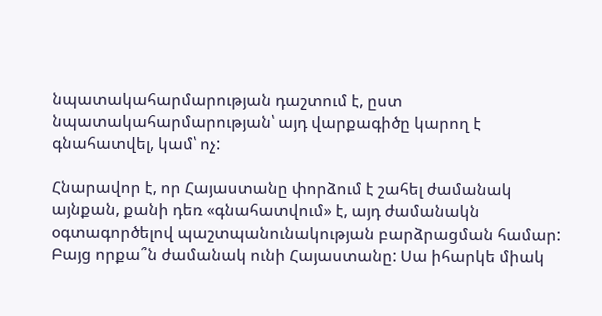նպատակահարմարության դաշտում է, ըստ նպատակահարմարության՝ այդ վարքագիծը կարող է գնահատվել, կամ՝ ոչ:

Հնարավոր է, որ Հայաստանը փորձում է շահել ժամանակ այնքան, քանի դեռ «գնահատվում» է, այդ ժամանակն օգտագործելով պաշտպանունակության բարձրացման համար: Բայց որքա՞ն ժամանակ ունի Հայաստանը: Սա իհարկե միակ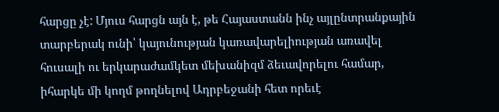հարցը չէ: Մյուս հարցն այն է, թե Հայաստանն ինչ այլընտրանքային տարբերակ ունի՝ կայունության կառավարելիության առավել հուսալի ու երկարաժամկետ մեխանիզմ ձեւավորելու համար, իհարկե մի կողմ թողնելով Ադրբեջանի հետ որեւէ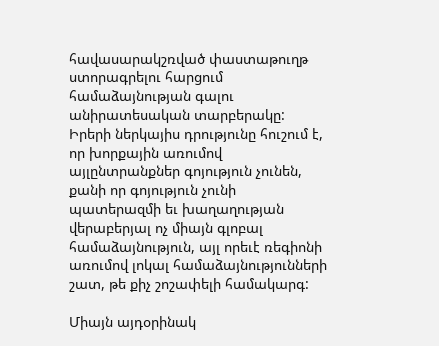հավասարակշռված փաստաթուղթ ստորագրելու հարցում համաձայնության գալու անիրատեսական տարբերակը: Իրերի ներկայիս դրությունը հուշում է, որ խորքային առումով այլընտրանքներ գոյություն չունեն, քանի որ գոյություն չունի պատերազմի եւ խաղաղության վերաբերյալ ոչ միայն գլոբալ համաձայնություն, այլ որեւէ ռեգիոնի առումով լոկալ համաձայնությունների շատ, թե քիչ շոշափելի համակարգ:

Միայն այդօրինակ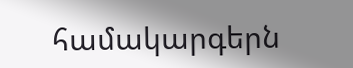համակարգերն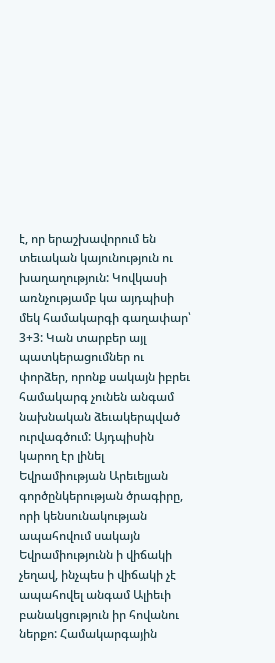է, որ երաշխավորում են տեւական կայունություն ու խաղաղություն: Կովկասի առնչությամբ կա այդպիսի մեկ համակարգի գաղափար՝ 3+3: Կան տարբեր այլ պատկերացումներ ու փորձեր, որոնք սակայն իբրեւ համակարգ չունեն անգամ նախնական ձեւակերպված ուրվագծում: Այդպիսին կարող էր լինել Եվրամիության Արեւելյան գործընկերության ծրագիրը, որի կենսունակության ապահովում սակայն Եվրամիությունն ի վիճակի չեղավ, ինչպես ի վիճակի չէ ապահովել անգամ Ալիեւի բանակցություն իր հովանու ներքո: Համակարգային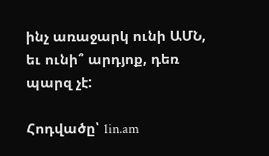ինչ առաջարկ ունի ԱՄՆ, եւ ունի՞ արդյոք, դեռ պարզ չէ:

Հոդվածը՝ 1in.am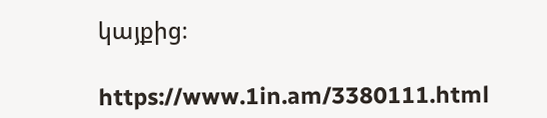կայքից։

https://www.1in.am/3380111.html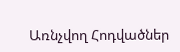Առնչվող Հոդվածներ